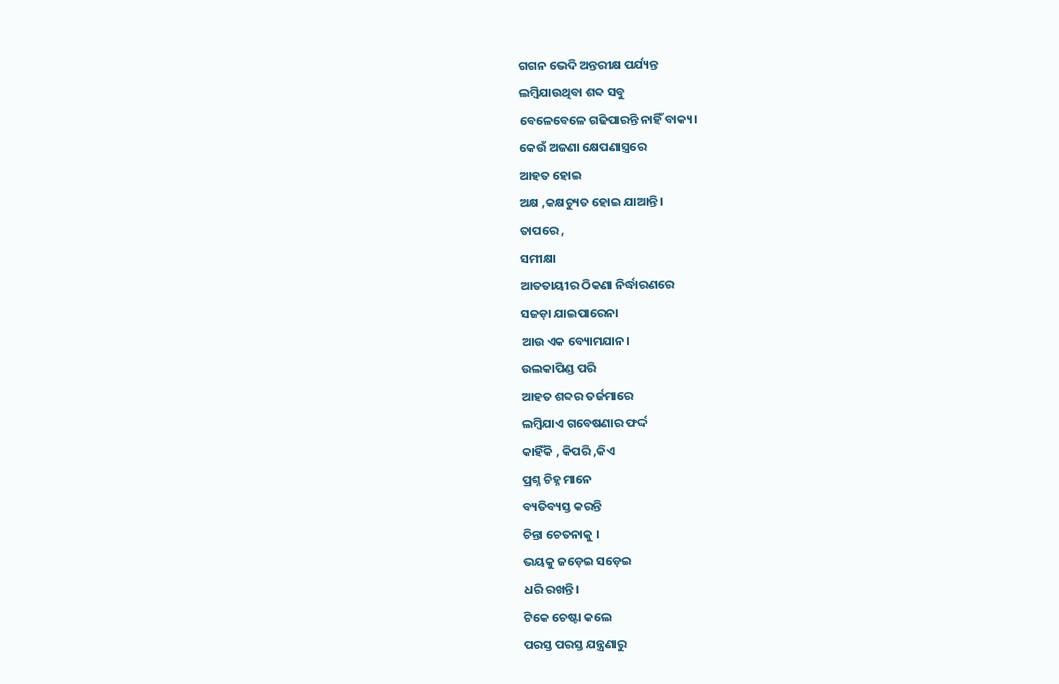ଗଗନ ଭେଦି ଅନ୍ତରୀକ୍ଷ ପର୍ଯ୍ୟନ୍ତ
ଲମ୍ବିଯାଉଥିବା ଶବ୍ଦ ସବୁ
ବେଳେବେଳେ ଗଢିପାରନ୍ତି ନାହିଁ ବାକ୍ୟ।
କେଉଁ ଅଜଣା କ୍ଷେପଣାସ୍ତ୍ରରେ
ଆହତ ହୋଇ
ଅକ୍ଷ ,କକ୍ଷଚ୍ୟୁତ ହୋଇ ଯାଆନ୍ତି।
ତାପରେ ,
ସମୀକ୍ଷା
ଆତତାୟୀର ଠିକଣା ନିର୍ଦ୍ଧାରଣରେ
ସଜଡ଼ା ଯାଇପାରେନା
ଆଉ ଏକ ବ୍ୟୋମଯାନ।
ଉଲକାପିଣ୍ଡ ପରି
ଆହତ ଶବ୍ଦର ତର୍ଜମାରେ
ଲମ୍ବିଯାଏ ଗବେଷଣାର ଫର୍ଦ୍ଦ
କାହିଁକି , କିପରି ,କିଏ
ପ୍ରଶ୍ନ ଚିହ୍ନ ମାନେ
ବ୍ୟତିବ୍ୟସ୍ତ କରନ୍ତି
ଚିନ୍ତା ଚେତନାକୁ ।
ଭୟକୁ ଜଡ଼େଇ ସଡ଼େଇ
ଧରି ରଖନ୍ତି।
ଟିକେ ଚେଷ୍ଟା କଲେ
ପରସ୍ତ ପରସ୍ତ ଯନ୍ତ୍ରଣାରୁ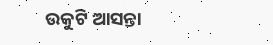ଉକୁଟି ଆସନ୍ତା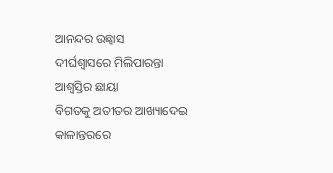ଆନନ୍ଦର ଉଛ୍ୱାସ
ଦୀର୍ଘଶ୍ଵାସରେ ମିଲିପାରନ୍ତା
ଆଶ୍ୱସ୍ତିର ଛାୟା
ବିଗତକୁ ଅତୀତର ଆଖ୍ୟାଦେଇ
କାଳାନ୍ତରରେ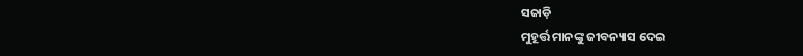ସଜାଡ଼ି
ମୁହୂର୍ତ୍ତ ମାନଙ୍କୁ ଜୀବନ୍ୟାସ ଦେଇ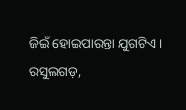ଜିଇଁ ହୋଇପାରନ୍ତା ଯୁଗଟିଏ।
ରସୁଲଗଡ଼,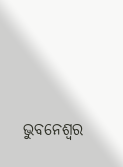ଭୁବନେଶ୍ୱର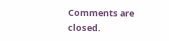Comments are closed.